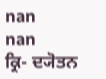nan
nan
ਕ੍ਰਿ- ਦ੍ਯੋਤਨ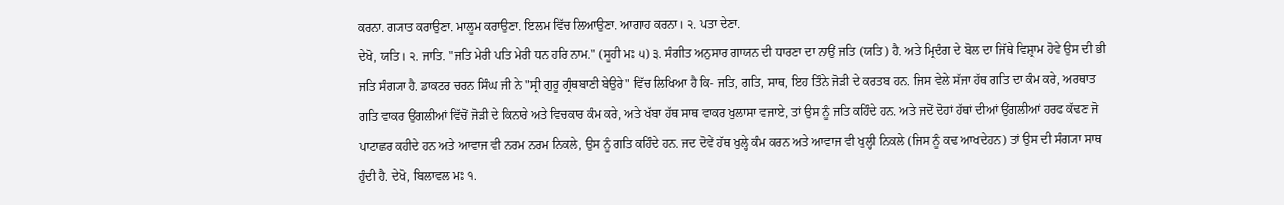ਕਰਨਾ. ਗ੍ਯਾਤ ਕਰਾਉਣਾ. ਮਾਲੂਮ ਕਰਾਉਣਾ. ਇਲਮ ਵਿੱਚ ਲਿਆਉਣਾ. ਆਗਾਹ ਕਰਨਾ। ੨. ਪਤਾ ਦੇਣਾ.
ਦੇਖੋ, ਯਤਿ। ੨. ਜਾਤਿ. "ਜਤਿ ਮੇਰੀ ਪਤਿ ਮੇਰੀ ਧਨ ਹਰਿ ਨਾਮ." (ਸੂਹੀ ਮਃ ੫) ੩. ਸੰਗੀਤ ਅਨੁਸਾਰ ਗਾਯਨ ਦੀ ਧਾਰਣਾ ਦਾ ਨਾਉਂ ਜਤਿ (ਯਤਿ) ਹੈ. ਅਤੇ ਮ੍ਰਿਦੰਗ ਦੇ ਬੋਲ ਦਾ ਜਿੱਥੇ ਵਿਸ਼੍ਰਾਮ ਹੋਵੇ ਉਸ ਦੀ ਭੀ ਜਤਿ ਸੰਗ੍ਯਾ ਹੈ. ਡਾਕਟਰ ਚਰਨ ਸਿੰਘ ਜੀ ਨੇ "ਸ੍ਰੀ ਗੁਰੂ ਗ੍ਰੰਥਬਾਣੀ ਬੇਉਰੇ" ਵਿੱਚ ਲਿਖਿਆ ਹੈ ਕਿ- ਜਤਿ, ਗਤਿ, ਸਾਥ, ਇਹ ਤਿੰਨੇ ਜੋੜੀ ਦੇ ਕਰਤਬ ਹਨ. ਜਿਸ ਵੇਲੇ ਸੱਜਾ ਹੱਥ ਗਤਿ ਦਾ ਕੰਮ ਕਰੇ, ਅਰਥਾਤ ਗਤਿ ਵਾਕਰ ਉਂਗਲੀਆਂ ਵਿੱਚੋਂ ਜੋੜੀ ਦੇ ਕਿਨਾਰੇ ਅਤੇ ਵਿਚਕਾਰ ਕੰਮ ਕਰੇ, ਅਤੇ ਖੱਬਾ ਹੱਥ ਸਾਥ ਵਾਕਰ ਖੁਲਾਸਾ ਵਜਾਏ, ਤਾਂ ਉਸ ਨੂੰ ਜਤਿ ਕਹਿੰਦੇ ਹਨ. ਅਤੇ ਜਦੋਂ ਦੋਹਾਂ ਹੱਥਾਂ ਦੀਆਂ ਉਂਗਲੀਆਂ ਹਰਫ ਕੱਢਣ ਜੋ ਪਾਟਾਛਰ ਕਹੀਦੇ ਹਨ ਅਤੇ ਆਵਾਜ ਵੀ ਨਰਮ ਨਰਮ ਨਿਕਲੇ, ਉਸ ਨੂੰ ਗਤਿ ਕਹਿੰਦੇ ਹਨ. ਜਦ ਦੋਵੇਂ ਹੱਥ ਖੁਲ੍ਹੇ ਕੰਮ ਕਰਨ ਅਤੇ ਆਵਾਜ ਵੀ ਖੁਲ੍ਹੀ ਨਿਕਲੇ (ਜਿਸ ਨੂੰ ਕਢ ਆਖਦੇਹਨ) ਤਾਂ ਉਸ ਦੀ ਸੰਗ੍ਯਾ ਸਾਥ ਹੁੰਦੀ ਹੈ. ਦੇਖੋ, ਬਿਲਾਵਲ ਮਃ ੧.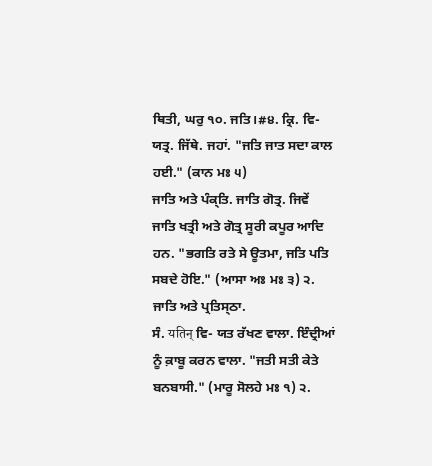ਥਿਤੀ, ਘਰੁ ੧੦. ਜਤਿ।#੪. ਕ੍ਰਿ. ਵਿ- ਯਤ੍ਰ. ਜਿੱਥੇ. ਜਹਾਂ. "ਜਤਿ ਜਾਤ ਸਦਾ ਕਾਲ ਹਈ." (ਕਾਨ ਮਃ ੫)
ਜਾਤਿ ਅਤੇ ਪੰਕ੍ਤਿ. ਜਾਤਿ ਗੋਤ੍ਰ. ਜਿਵੇਂ ਜਾਤਿ ਖਤ੍ਰੀ ਅਤੇ ਗੋਤ੍ਰ ਸੂਰੀ ਕਪੂਰ ਆਦਿ ਹਨ. "ਭਗਤਿ ਰਤੇ ਸੇ ਊਤਮਾ, ਜਤਿ ਪਤਿ ਸਬਦੇ ਹੋਇ." (ਆਸਾ ਅਃ ਮਃ ੩) ੨. ਜਾਤਿ ਅਤੇ ਪ੍ਰਤਿਸ੍ਠਾ.
ਸੰ. यतिन् ਵਿ- ਯਤ ਰੱਖਣ ਵਾਲਾ. ਇੰਦ੍ਰੀਆਂ ਨੂੰ ਕ਼ਾਬੂ ਕਰਨ ਵਾਲਾ. "ਜਤੀ ਸਤੀ ਕੇਤੇ ਬਨਬਾਸੀ." (ਮਾਰੂ ਸੋਲਹੇ ਮਃ ੧) ੨.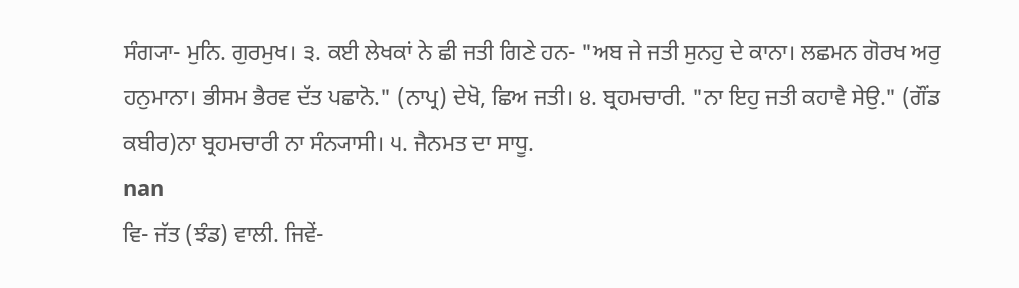ਸੰਗ੍ਯਾ- ਮੁਨਿ. ਗੁਰਮੁਖ। ੩. ਕਈ ਲੇਖਕਾਂ ਨੇ ਛੀ ਜਤੀ ਗਿਣੇ ਹਨ- "ਅਬ ਜੇ ਜਤੀ ਸੁਨਹੁ ਦੇ ਕਾਨਾ। ਲਛਮਨ ਗੋਰਖ ਅਰੁ ਹਨੁਮਾਨਾ। ਭੀਸਮ ਭੈਰਵ ਦੱਤ ਪਛਾਨੋ." (ਨਾਪ੍ਰ) ਦੇਖੋ, ਛਿਅ ਜਤੀ। ੪. ਬ੍ਰਹਮਚਾਰੀ. "ਨਾ ਇਹੁ ਜਤੀ ਕਹਾਵੈ ਸੇਉ." (ਗੌਂਡ ਕਬੀਰ)ਨਾ ਬ੍ਰਹਮਚਾਰੀ ਨਾ ਸੰਨ੍ਯਾਸੀ। ੫. ਜੈਨਮਤ ਦਾ ਸਾਧੂ.
nan
ਵਿ- ਜੱਤ (ਝੰਡ) ਵਾਲੀ. ਜਿਵੇਂ-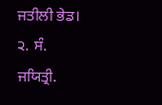ਜਤੀਲੀ ਭੇਡ। ੨. ਸੰ. ਜਯਿਤ੍ਰੀ.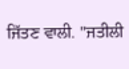ਜਿੱਤਣ ਵਾਲੀ. "ਜਤੀਲੀ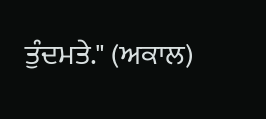ਤੁੰਦਮਤੇ." (ਅਕਾਲ)